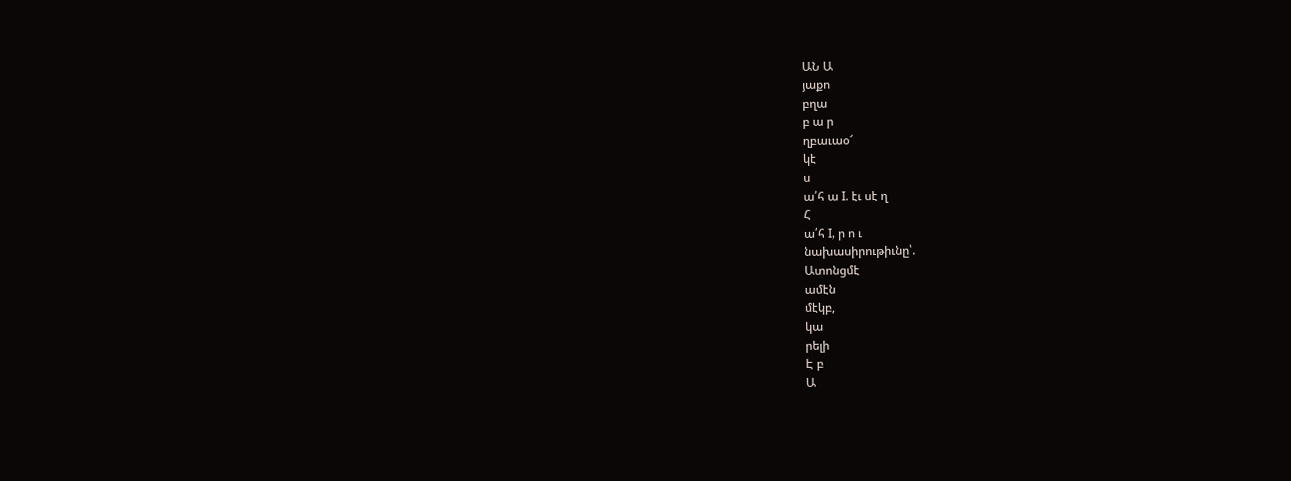ԱՆ Ա
յաքո
բղա
բ ա ր
ղբաւաօ՜
կէ
ս
ա՛հ ա I. էւ սէ ղ
Հ
ա՛հ I, ր ո ւ
նախասիրութիւնը՝.
Ատոնցմէ
ամէն
մէկբ,
կա
րելի
Է բ
Ա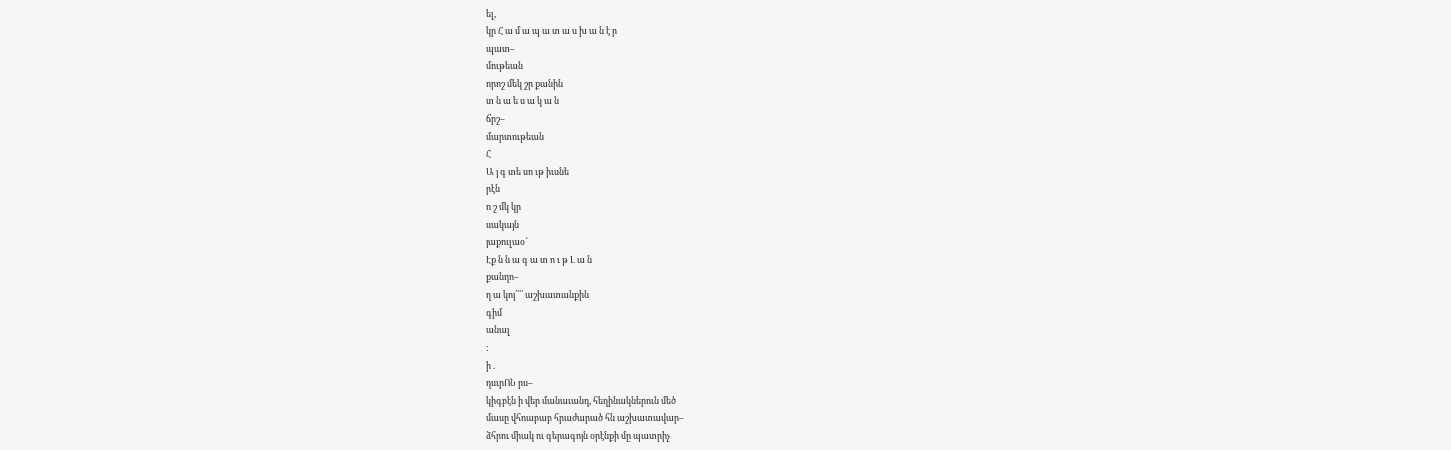ել,
կր Հ ա մ ա պ ա տ ա ս խ ա ն է ր
պատ–
մութեան
որոշ մեկ շր քանին
տ ն ա ե ս ա կ ա ն
ճրշ–
մարտութեան
Հ
Ա յ գ տե սո ւթ իւսնե
րէն
ո շ մկ կր
սակայն
յաքուլաօ՜
Էք ն ն ա գ ա տ ո ւ թ Լ ա ն
քանղո–
ղ ա կոյ՛՛՛՛ աշխատանքին
գիմ
անալ
:
ի .
դսւրՈՆ րս–
կիգբէն ի վեր մանաւանդ, հեղինակներուն մեծ
մասը վհոաբաբ հրաժարած հն աշխատավար–
ձհրու միակ ու գերագոյն օրէնքի մը պատրիչ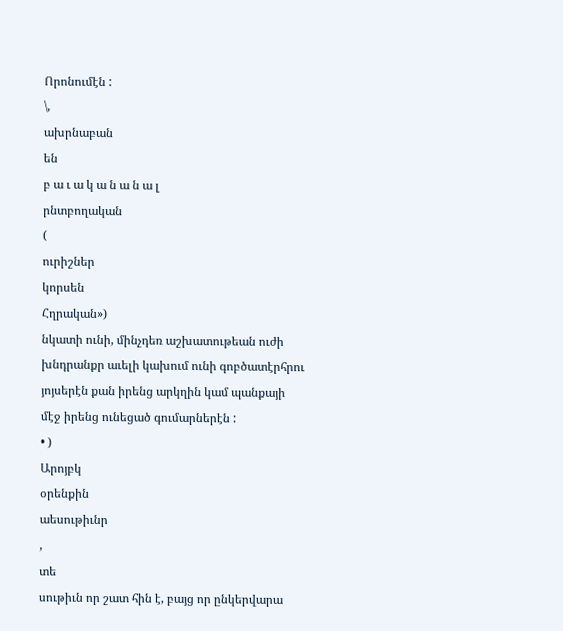Որոնումէն :
\,
ախրնաբան
են
բ ա ւ ա կ ա ն ա ն ա լ
րնտբողական
(
ուրիշներ
կորսեն
Հղրական»)
նկատի ունի, մինչդեռ աշխատութեան ուժի
խնդրանքր աւելի կախում ունի գոբծատէրհրու
յոյսերէն քան իրենց արկղին կամ պանքայի
մէջ իրենց ունեցած գումարներէն :
• )
Արոյբկ
օրենքին
աեսութիւնր
,
տե
սութիւն որ շատ հին է, բայց որ ընկերվարա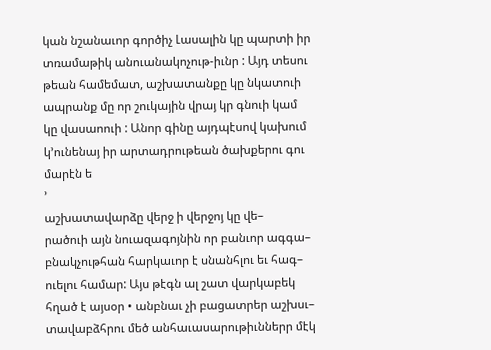կան նշանաւոր գործիչ Լասալին կը պարտի իր
տռամաթիկ անուանակոչութ-իւնր : Այդ տեսու
թեան համեմատ, աշխատանքը կը նկատուի
ապրանք մը որ շուկային վրայ կր գնուի կամ
կը վասաոուի : Անոր գինը այդպէսով կախում
կ՚ունենայ իր արտադրութեան ծախքերու գու
մարէն ե
՚
աշխատավարձը վերջ ի վերջոյ կը վե–
րածուի այն նուազագոյնին որ բանւոր ագգա–
բնակչութհան հարկաւոր է սնանհլու եւ հագ–
ուելու համար: Այս թէգն ալ շատ վարկաբեկ
հղած է այսօր • անբնաւ չի բացատրեր աշխսւ–
տավաբձհրու մեծ անհաւասարութիւններր մէկ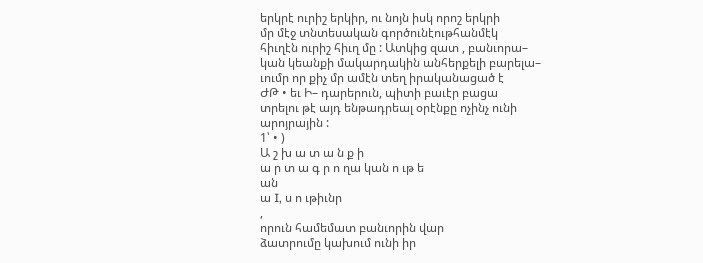երկրէ ուրիշ երկիր, ու նոյն իսկ որոշ երկրի
մր մէջ տնտեսական գործունէութհանմէկ
հիւղէն ուրիշ հիւղ մը : Ատկից զատ , բանւորա–
կան կեանքի մակարդակին անհերքելի բարելա–
ւումր որ քիչ մր ամէն տեղ իրականացած է
ԺԹ • եւ Ի– դարերուն, պիտի բաւէր բացա
տրելու թէ այդ ենթադրեալ օրէնքը ոչինչ ունի
արոյրային :
1՝ • )
Ա շ խ ա տ ա ն ք ի
ա ր տ ա գ ր ո ղա կան ո ւթ ե
ան
ա I, ս ո ւթիւնր
,
որուն համեմատ բանւորին վար
ձատրումը կախում ունի իր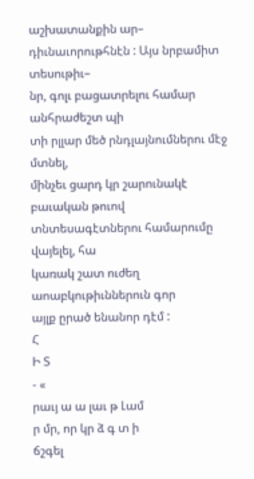աշխատանքին ար–
դիւնաւորութհնէն : Այս նրբամիտ տեսութիւ–
նր, գոլւ բացատրելու համար անհրաժեշտ պի
տի րլլար մեծ րնդլայնումներու մէջ մտնել,
մինչեւ ցարդ կր շարունակէ բաւական թուով
տնտեսագէտներու համարումը վայելել, հա
կառակ շատ ուժեղ աոաբկութիւններուն գոր
այլք ըրած ենանոր դէմ :
Հ
Ի Տ
- «
րաւյ ա ա լաւ թ Լամ
ր մր, որ կր ձ գ տ ի
ճշգել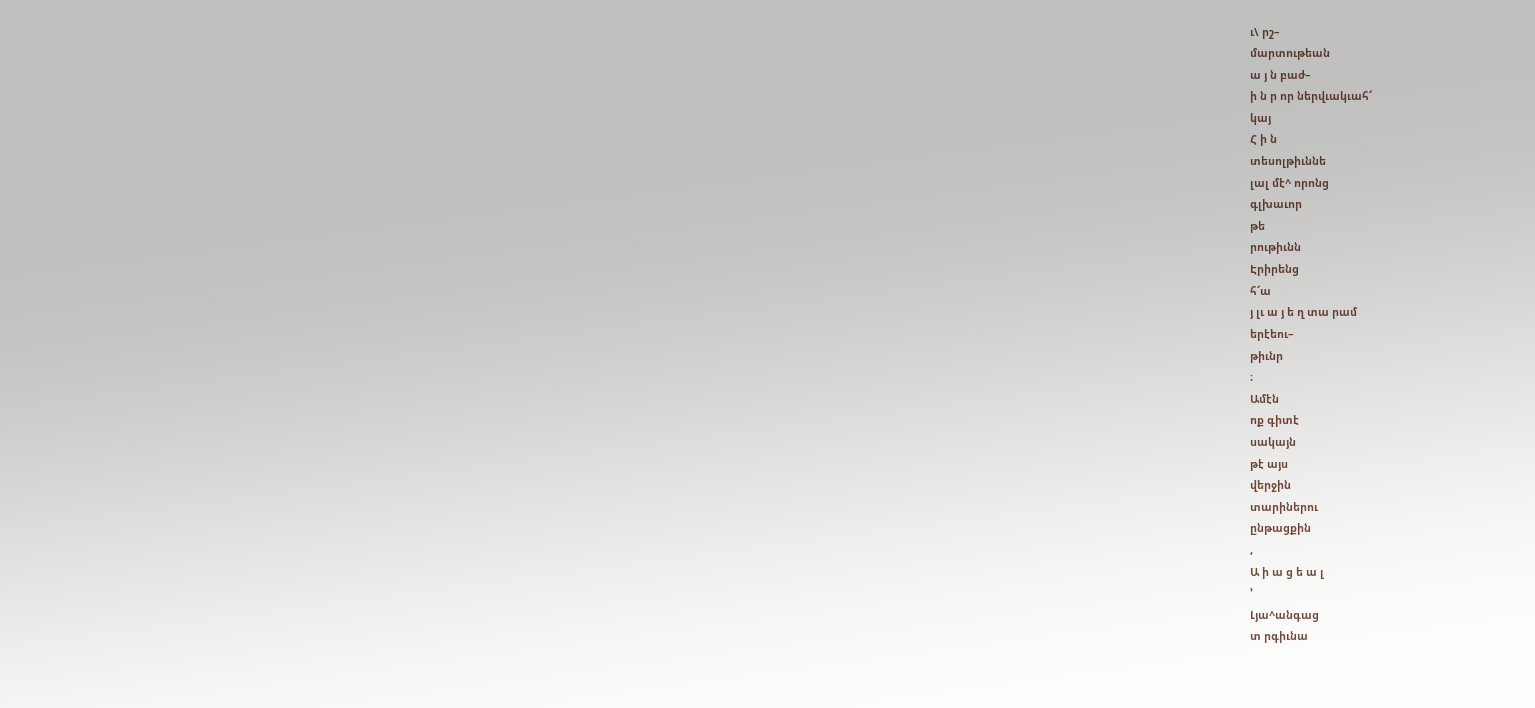ւ\ րշ–
մարտութեան
ա յ ն բաժ–
ի ն ր որ ներվւակւահ՜
կայ
Հ ի ն
տեսոլթիւննե
լալ մէ^ որոնց
գլխաւոր
թե
րութիւնն
Էրիրենց
հ՜ա
յ լւ ա յ ե ղ տա րամ
երէեու–
թիւնր
։
Ամէն
ոք գիտէ
սակայն
թէ այս
վերջին
տարիներու
ընթացքին
,
Ա ի ա ց ե ա լ
՚
Լյա^անգաց
տ րգիւնա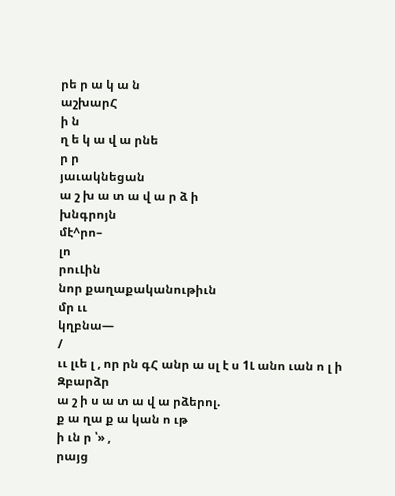րե ր ա կ ա ն
աշխարՀ
ի ն
ղ ե կ ա վ ա րնե
ր ր
յաւակնեցան
ա շ խ ա տ ա վ ա ր ձ ի
խնգրոյն
մէ^րո–
լո
րուԼին
նոր քաղաքականութիւն
մր ււ
կղբնա—
/
ււ լւե լ , որ րն գՀ անր ա սլ է ս 1Լ անո ւան ո լ ի
Զբարձր
ա շ ի ս ա տ ա վ ա րձերոլ.
ք ա ղա ք ա կան ո ւթ
ի ւն ր ՝» ,
րայց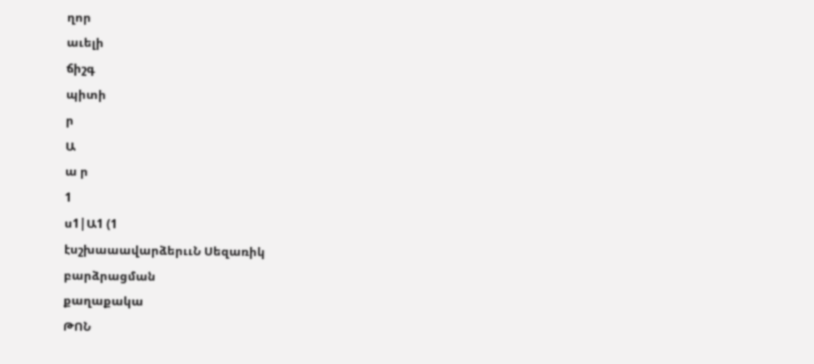ղոր
աւելի
ճիշգ
պիտի
ր
Ա
ա ր
1
ս1|Ա1 (1
էսշխաաավարձերււՆ Սեզառիկ
բարձրացման
քաղաքակա
ԹՈՆ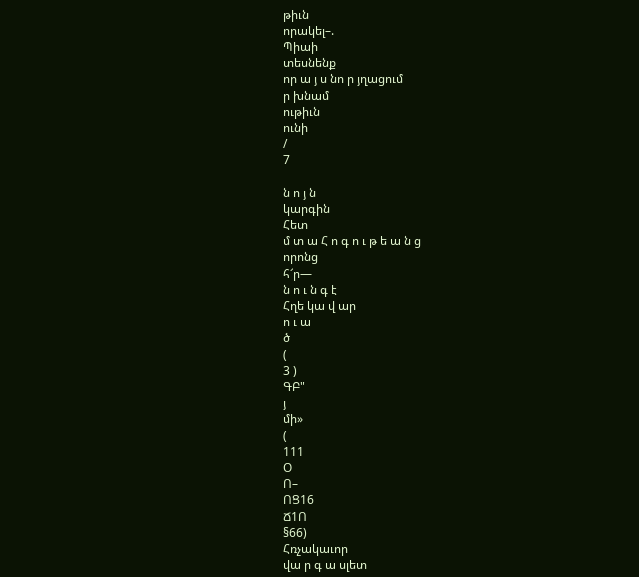թիւն
որակել–.
Պիաի
տեսնենք
որ ա յ ս նո ր յղացում
ր խնամ
ութիւն
ունի
/
7

ն ո յ ն
կարգին
Հետ
մ տ ա Հ ո գ ո ւ թ ե ա ն ց
որոնց
հ՜ր—
ն ո ւ ն գ է
Հղե կա վ ար
ո ւ ա
ծ
(
3 )
ԳԲ"
յ
մի»
(
111
Օ
Ո–
ՈՑ16
Ճ1Ո
§66)
Հռչակաւոր
վա ր գ ա սլետ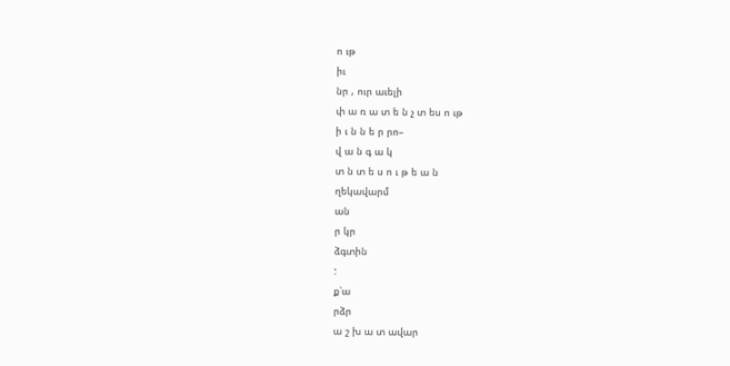ո ւթ
իւ
նր , ուր աւելի
փ ա ռ ա տ ե ն չ տ ես ո ւթ
ի ւ ն ն ե ր րո–
վ ա ն գ ա կ
տ ն տ ե ս ո ւ թ ե ա ն
ղեկավարմ
ան
ր կր
ձգտին
:
ք՝ա
րձր
ա շ խ ա տ ավար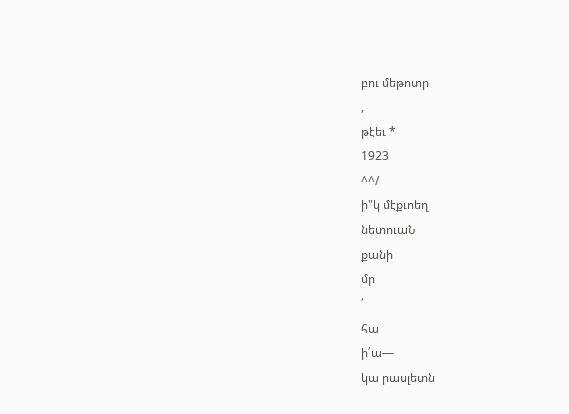բու մեթոտր
,
թէեւ *
1923
^^/
ի"կ մէքւոեղ
նետուաՆ
քանի
մր
՛
հա
ի՛ա—
կա րասլետն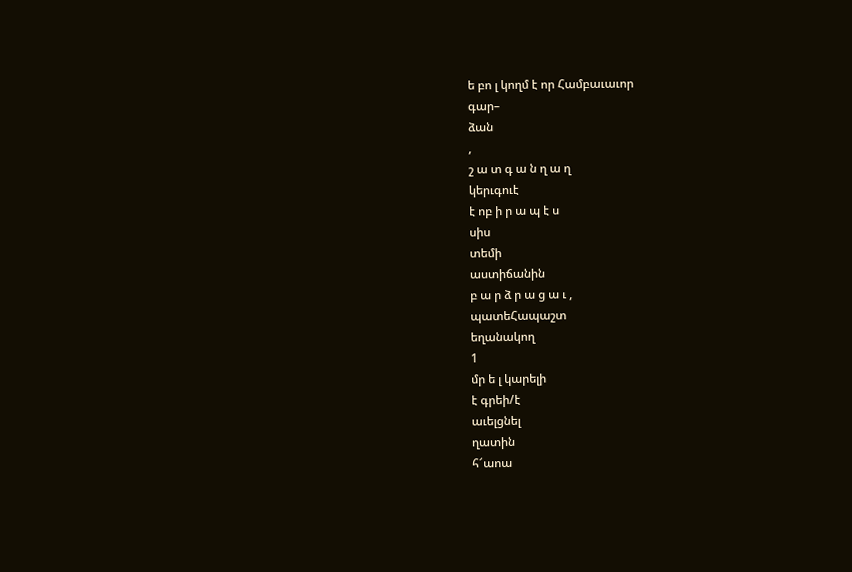ե բո լ կողմ է որ Համբաւաւոր
գար–
ձան
,
շ ա տ գ ա ն ղ ա ղ
կերւգուէ
է ոբ ի ր ա պ է ս
սիս
տեմի
աստիճանին
բ ա ր ձ ր ա ց ա ւ ,
պատեՀապաշտ
եղանակող
1
մր ե լ կարելի
է գրեի/է
աւելցնել
ղատին
հ՜աոա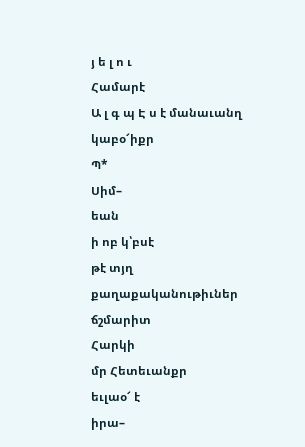յ ե լ ո ւ
Համարէ
Ա լ գ պ Է ս է մանաւանղ
կաբօ՜իքր
Պ*
Սիմ–
եան
ի ոբ կ՝բսէ
թէ տյղ
քաղաքականութիւներ
ճշմարիտ
Հարկի
մր Հետեւանքր
եւլաօ՜ է
իրա–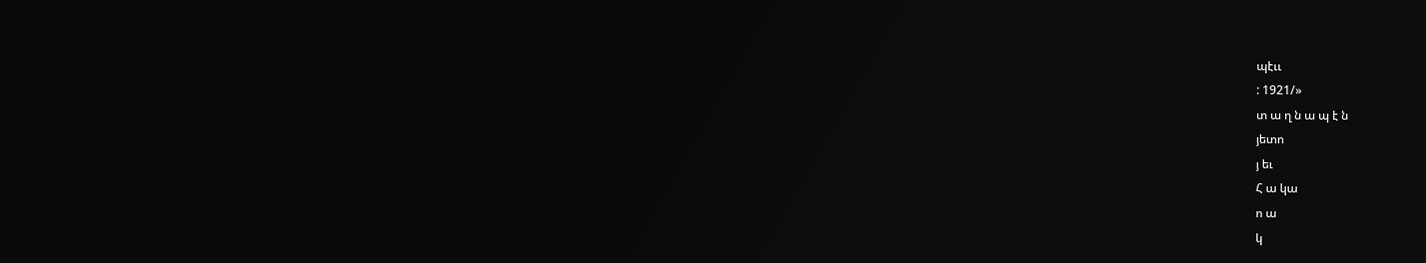պէււ
: 1921/»
տ ա ղ ն ա պ է ն
յետո
յ եւ
Հ ա կա
ո ա
կ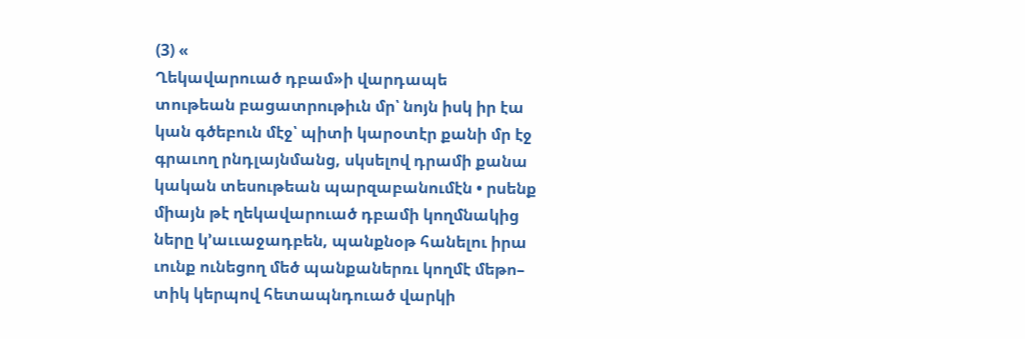(3) «
Ղեկավարուած դբամ»ի վարդապե
տութեան բացատրութիւն մր՝ նոյն իսկ իր էա
կան գծեբուն մէջ՝ պիտի կարօտէր քանի մր էջ
գրաւող րնդլայնմանց, սկսելով դրամի քանա
կական տեսութեան պարզաբանումէն • րսենք
միայն թէ ղեկավարուած դբամի կողմնակից
ները կ՚աււաջադբեն, պանքնօթ հանելու իրա
ւունք ունեցող մեծ պանքաներռւ կողմէ մեթո–
տիկ կերպով հետապնդուած վարկի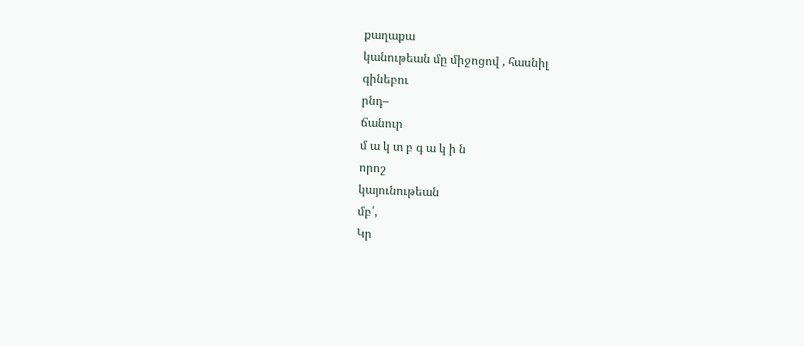քաղաքա
կանութեան մը միջոցով , հասնիլ
գինեբու
րնդ–
ճանուր
մ ա կ տ բ գ ա կ ի ն
որոշ
կայունութեան
մբ՛,
Կր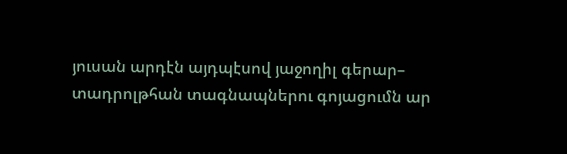յուսան արդէն այդպէսով յաջողիլ գերար–
տադրոլթհան տագնապներու գոյացումն ար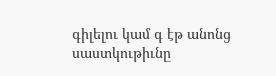գիլելու կամ գ էթ անոնց սաստկութիւնը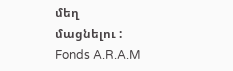մեղ
մացնելու :
Fonds A.R.A.M